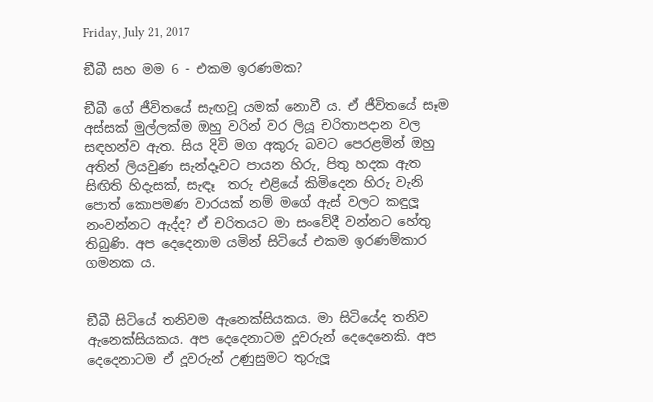Friday, July 21, 2017

ඞීබී සහ මම 6 - එකම ඉරණමක?

ඞීබී ගේ ජීවිතයේ සැඟවූ යමක් නොවී ය. ඒ ජීවිතයේ සෑම අස්සක් මුල්ලක්ම ඔහු වරින් වර ලියූ චරිතාපදාන වල සඳහන්ව ඇත. සිය දිවි මග අකුරු බවට පෙරළමින් ඔහු අතින් ලියවුණ සැන්දෑවට පායන හිරු, පිතු හදක ඇත සිඟිති හිදැසක්, සැඳෑ  තරු එළියේ කිමිදෙන හිරු වැනි පොත් කොපමණ වාරයක් නම් මගේ ඇස් වලට කඳුලූ නංවන්නට ඇද්ද? ඒ චරිතයට මා සංවේදී වන්නට හේතු තිබුණි. අප දෙදෙනාම යමින් සිටියේ එකම ඉරණම්කාර ගමනක ය.


ඞීබී සිටියේ තනිවම ඇනෙක්සියකය. මා සිටියේද තනිව ඇනෙක්සියකය. අප දෙදෙනාටම දූවරුන් දෙදෙනෙකි. අප දෙදෙනාටම ඒ දූවරුන් උණුසුමට තුරුලූ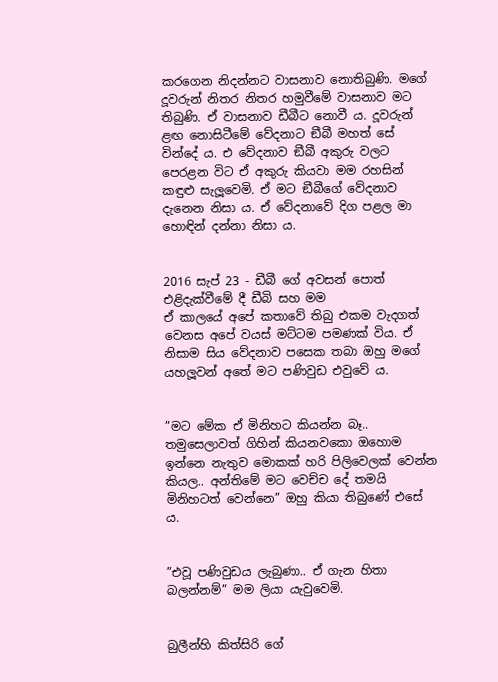කරගෙන නිදන්නට වාසනාව නොතිබුණි. මගේ දූවරුන් නිතර නිතර හමුවීමේ වාසනාව මට තිබුණි. ඒ වාසනාව ඩීබීට නොවී ය. දූවරුන් ළඟ නොසිටීමේ වේදනාට ඞීබී මහත් සේ වින්දේ ය. එ වේදනාව ඞීබී අකුරු වලට පෙරළන විට ඒ අකුරු කියවා මම රහසින් කඳුළු සැලූවෙමි. ඒ මට ඞීබීගේ වේදනාව දැනෙන නිසා ය. ඒ වේදනාවේ දිග පළල මා හොඳින් දන්නා නිසා ය.


2016 සැප් 23 - ඩීබී ගේ අවසන් පොත් එළිදැක්වීමේ දී ඩීබි සහ මම
ඒ කාලයේ අපේ කතාවේ තිබු එකම වැදගත් වෙනස අපේ වයස් මට්ටම පමණක් විය. ඒ නිසාම සිය වේදනාව පසෙක තබා ඔහු මගේ යහලූවන් අතේ මට පණිවුඩ එවුවේ ය.


”මට මේක ඒ මිනිහට කියන්න බෑ.. තමුසෙලාවත් ගිහින් කියනවකො ඔහොම ඉන්නෙ නැතුව මොකක් හරි පිලිවෙලක් වෙන්න කියල.. අන්තිමේ මට වෙච්ච දේ තමයි මිනිහටත් වෙන්නෙ” ඔහු කියා තිබුණේ එසේ ය.


”එවූ පණිවුඩය ලැබුණා.. ඒ ගැන හිතා බලන්නම්” මම ලියා යැවුවෙමි.


බුලීන්හි කිත්සිරි ගේ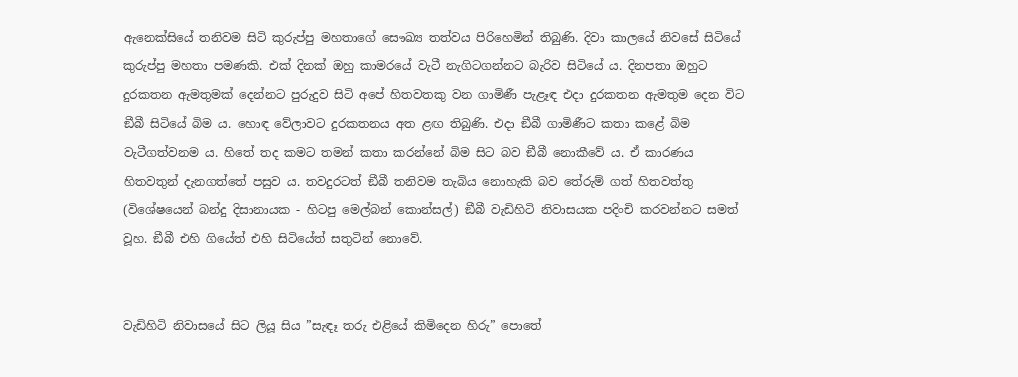ඇනෙක්සියේ තනිවම සිටි කුරුප්පු මහතාගේ සෞඛ්‍ය තත්වය පිරිහෙමින් තිබුණි. දිවා කාලයේ නිවසේ සිටියේ කුරුප්පු මහතා පමණකි. එක් දිනක් ඔහු කාමරයේ වැටී නැගිටගන්නට බැරිව සිටියේ ය. දිනපතා ඔහුට දුරකතන ඇමතුමක් දෙන්නට පුරුදුව සිටි අපේ හිතවතකු වන ගාමිණී පැළෑඳ එදා දුරකතන ඇමතුම දෙන විට ඞීබී සිටියේ බිම ය. හොඳ වේලාවට දුරකතනය අත ළඟ තිබුණි. එදා ඞීබී ගාමිණීට කතා කළේ බිම වැටීගත්වනම ය. හිතේ තද කමට තමන් කතා කරන්නේ බිම සිට බව ඞීබී නොකීවේ ය. ඒ කාරණය හිතවතුන් දැනගත්තේ පසුව ය. තවදුරටත් ඞීබී තනිවම තැබිය නොහැකි බව තේරුම් ගත් හිතවත්තු (විශේෂයෙන් බන්දු දිසානායක - හිටපු මෙල්බන් කොන්සල්) ඞීබී වැඩිහිටි නිවාසයක පදිංචි කරවන්නට සමත් වූහ. ඞීබී එහි ගියේත් එහි සිටියේත් සතුටින් නොවේ.


වැඩිහිටි නිවාසයේ සිට ලියූ සිය ”සැඳෑ තරු එළියේ කිමිදෙන හිරු” පොතේ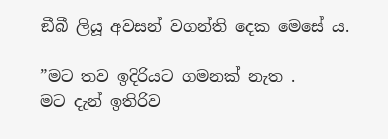ඞීබී ලියූ අවසන් වගන්ති දෙක මෙසේ ය.

”මට තව ඉදිරියට ගමනක් නැත .
මට දැන් ඉතිරිව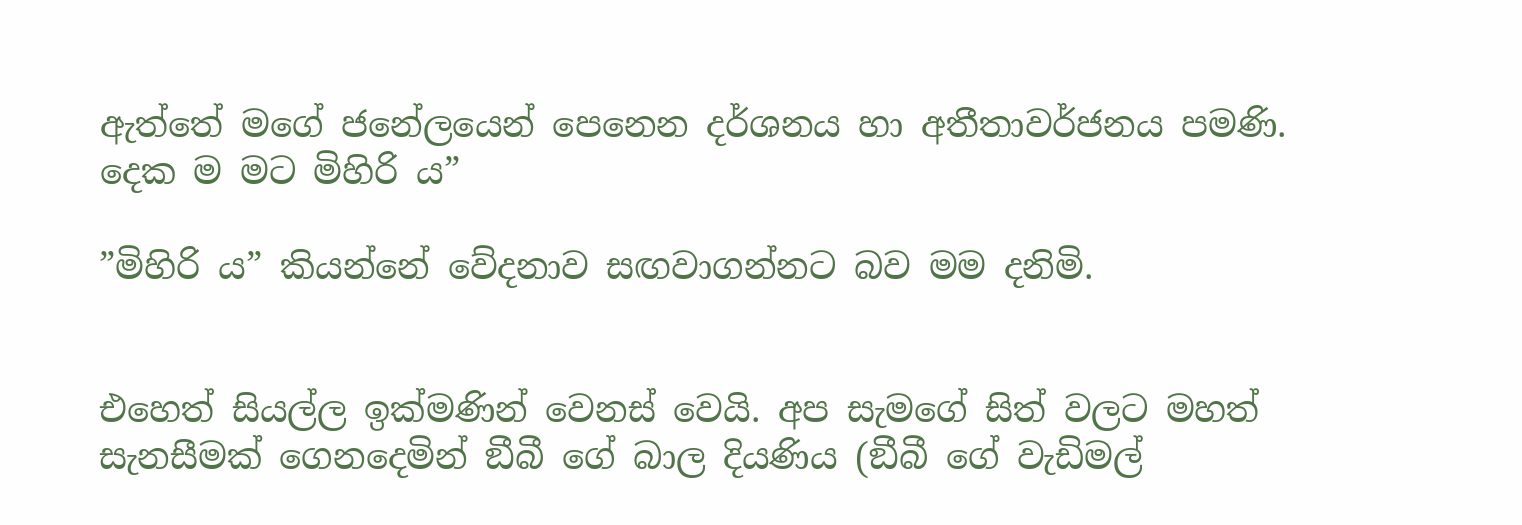ඇත්තේ මගේ ජනේලයෙන් පෙනෙන දර්ශනය හා අතීතාවර්ජනය පමණි. දෙක ම මට මිහිරි ය”

”මිහිරි ය” කියන්නේ වේදනාව සඟවාගන්නට බව මම දනිමි.


එහෙත් සියල්ල ඉක්මණින් වෙනස් වෙයි. අප සැමගේ සිත් වලට මහත් සැනසීමක් ගෙනදෙමින් ඞීබී ගේ බාල දියණිය (ඞීබී ගේ වැඩිමල්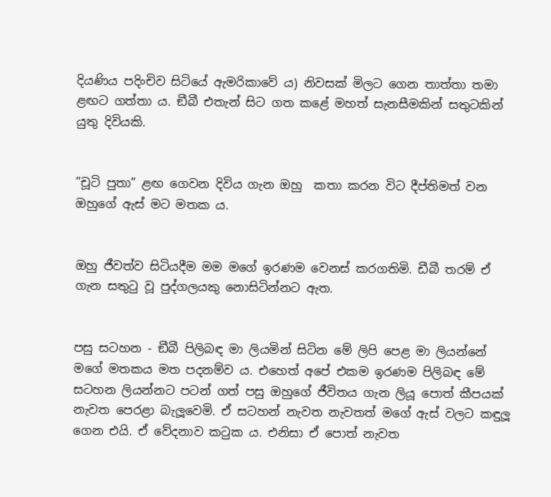දියණිය පදිංචිව සිටියේ ඇමරිකාවේ ය) නිවසක් මිලට ගෙන තාත්තා තමා ළඟට ගත්තා ය. ඞීබී එතැන් සිට ගත කළේ මහත් සැනසීමකින් සතුටකින් යුතු දිවියකි.


”චූටි පුතා” ළඟ ගෙවන දිවිය ගැන ඔහු  කතා කරන විට දීප්තිමත් වන ඔහුගේ ඇස් මට මතක ය.


ඔහු ජීවත්ව සිටියදීම මම මගේ ඉරණම වෙනස් කරගතිමි. ඩීබී තරම් ඒ ගැන සතුටු වූ පුද්ගලයකු නොසිටින්නට ඇත.


පසු සටහන - ඞීබී පිලිබඳ මා ලියමින් සිටින මේ ලිපි පෙළ මා ලියන්නේ මගේ මතකය මත පදනම්ව ය. එහෙත් අපේ එකම ඉරණම පිලිබඳ මේ සටහන ලියන්නට පටන් ගත් පසු ඔහුගේ ජීවිතය ගැන ලියූ පොත් කීපයක් නැවත පෙරළා බැලූවෙමි. ඒ සටහන් නැවත නැවතත් මගේ ඇස් වලට කඳුලූ ගෙන එයි. ඒ වේදනාව කටුක ය. එනිසා ඒ පොත් නැවත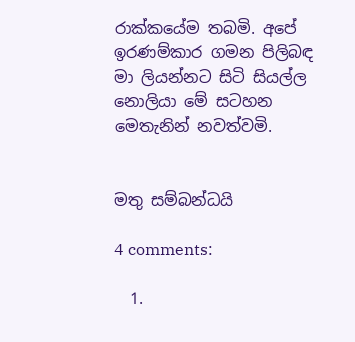රාක්කයේම තබමි. අපේ ඉරණම්කාර ගමන පිලිබඳ මා ලියන්නට සිටි සියල්ල නොලියා මේ සටහන මෙතැනින් නවත්වමි.


මතු සම්බන්ධයි

4 comments:

  1.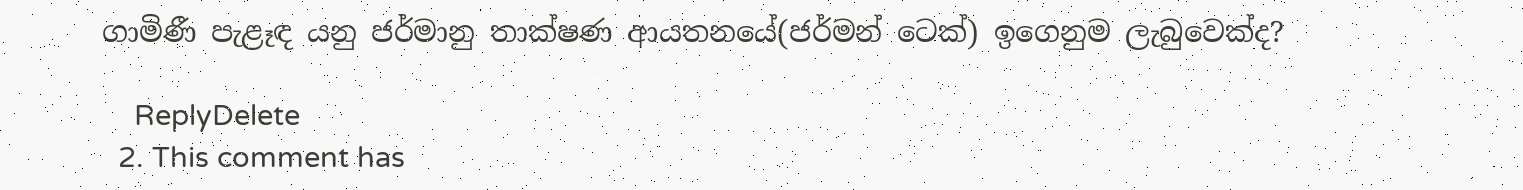ගාමිණී පැළෑඳ යනු ජර්මානු තාක්ෂණ ආයතනයේ(ජර්මන් ටෙක්) ඉගෙනුම ලැබුවෙක්ද?

    ReplyDelete
  2. This comment has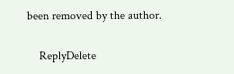been removed by the author.

    ReplyDelete